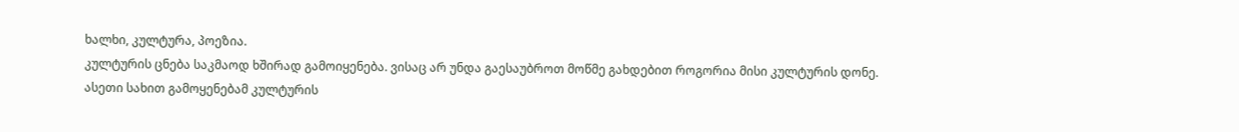ხალხი, კულტურა, პოეზია.
კულტურის ცნება საკმაოდ ხშირად გამოიყენება. ვისაც არ უნდა გაესაუბროთ მოწმე გახდებით როგორია მისი კულტურის დონე.
ასეთი სახით გამოყენებამ კულტურის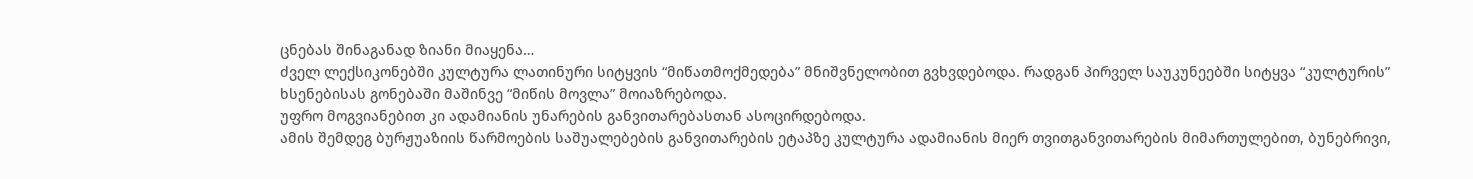ცნებას შინაგანად ზიანი მიაყენა…
ძველ ლექსიკონებში კულტურა ლათინური სიტყვის “მიწათმოქმედება” მნიშვნელობით გვხვდებოდა. რადგან პირველ საუკუნეებში სიტყვა “კულტურის” ხსენებისას გონებაში მაშინვე “მიწის მოვლა” მოიაზრებოდა.
უფრო მოგვიანებით კი ადამიანის უნარების განვითარებასთან ასოცირდებოდა.
ამის შემდეგ ბურჟუაზიის წარმოების საშუალებების განვითარების ეტაპზე კულტურა ადამიანის მიერ თვითგანვითარების მიმართულებით, ბუნებრივი,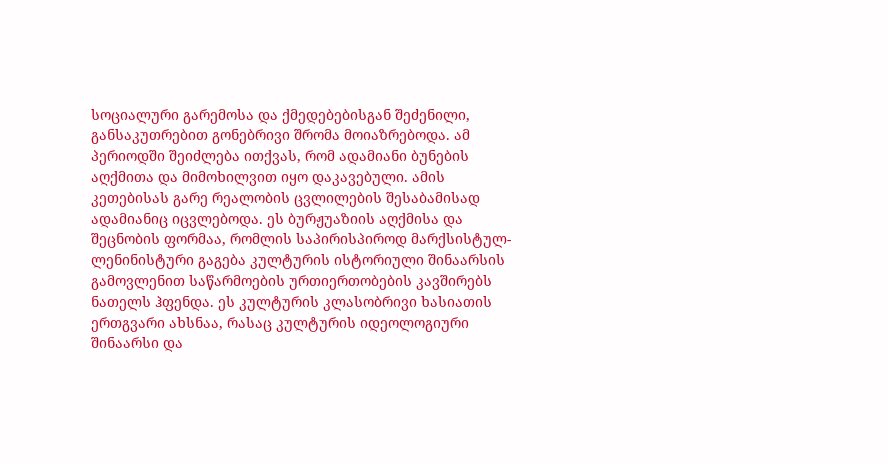სოციალური გარემოსა და ქმედებებისგან შეძენილი, განსაკუთრებით გონებრივი შრომა მოიაზრებოდა. ამ პერიოდში შეიძლება ითქვას, რომ ადამიანი ბუნების აღქმითა და მიმოხილვით იყო დაკავებული. ამის კეთებისას გარე რეალობის ცვლილების შესაბამისად ადამიანიც იცვლებოდა. ეს ბურჟუაზიის აღქმისა და შეცნობის ფორმაა, რომლის საპირისპიროდ მარქსისტულ-ლენინისტური გაგება კულტურის ისტორიული შინაარსის გამოვლენით საწარმოების ურთიერთობების კავშირებს ნათელს ჰფენდა. ეს კულტურის კლასობრივი ხასიათის ერთგვარი ახსნაა, რასაც კულტურის იდეოლოგიური შინაარსი და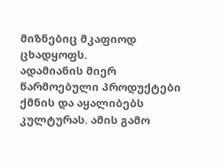მიზნებიც მკაფიოდ ცხადყოფს.
ადამიანის მიერ წარმოებული პროდუქტები ქმნის და აყალიბებს კულტურას. ამის გამო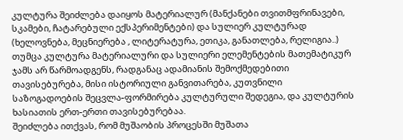კულტურა შეიძლება დაიყოს მატერიალურ (მანქანები თვითმფრინავები, სკამები, ჩატარებული ექსპერიმენტები) და სულიერ კულტურად (ხელოვნება, მეცნიერება , ლიტერატურა, ეთიკა, განათლება, რელიგია..) თუმცა კულტურა მატერიალური და სულიერი ელემენტების მათემატიკურ ჯამს არ წარმოადგენს, რადგანაც ადამიანის შემოქმედებითი თავისებურება, მისი ისტორიული განვითარება, კუთვნილი საზოგადოების შეცვლა-ფორმირება კულტურული შედეგია, და კულტურის ხასიათის ერთ-ერთი თავისებურებაა.
შეიძლება ითქვას, რომ მუშაობის პროცესში მუშათა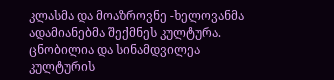კლასმა და მოაზროვნე -ხელოვანმა ადამიანებმა შექმნეს კულტურა. ცნობილია და სინამდვილეა კულტურის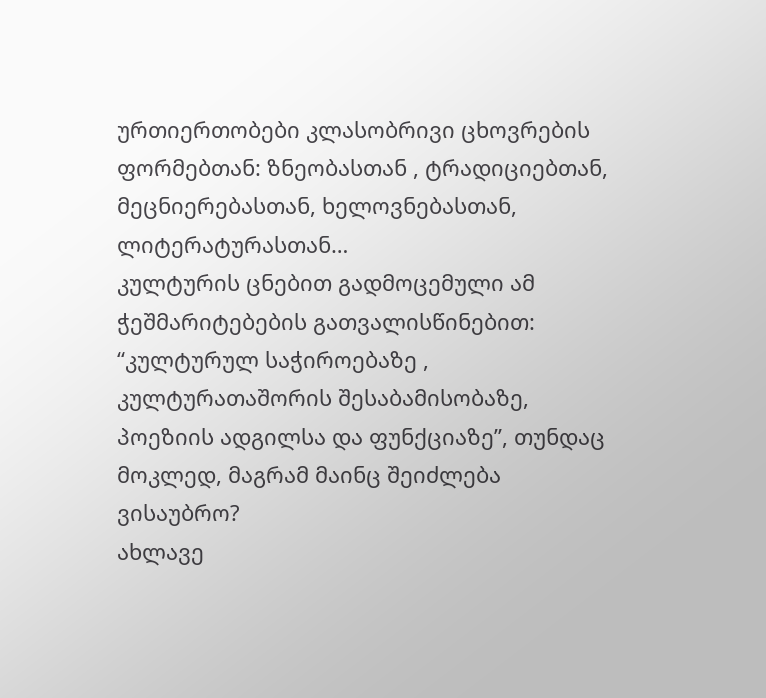ურთიერთობები კლასობრივი ცხოვრების ფორმებთან: ზნეობასთან , ტრადიციებთან, მეცნიერებასთან, ხელოვნებასთან, ლიტერატურასთან…
კულტურის ცნებით გადმოცემული ამ ჭეშმარიტებების გათვალისწინებით: “კულტურულ საჭიროებაზე , კულტურათაშორის შესაბამისობაზე, პოეზიის ადგილსა და ფუნქციაზე”, თუნდაც მოკლედ, მაგრამ მაინც შეიძლება ვისაუბრო?
ახლავე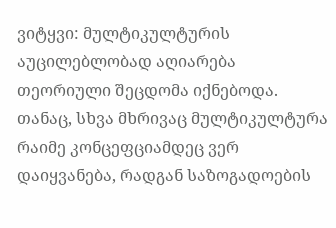ვიტყვი: მულტიკულტურის აუცილებლობად აღიარება თეორიული შეცდომა იქნებოდა. თანაც, სხვა მხრივაც მულტიკულტურა რაიმე კონცეფციამდეც ვერ დაიყვანება, რადგან საზოგადოების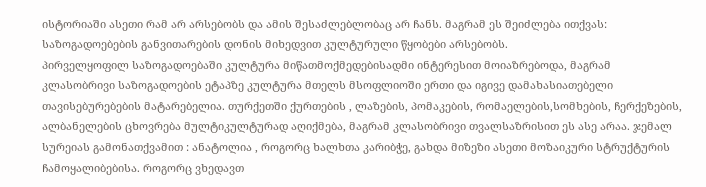ისტორიაში ასეთი რამ არ არსებობს და ამის შესაძლებლობაც არ ჩანს. მაგრამ ეს შეიძლება ითქვას: საზოგადოებების განვითარების დონის მიხედვით კულტურული წყობები არსებობს.
პირველყოფილ საზოგადოებაში კულტურა მიწათმოქმედებისადმი ინტერესით მოიაზრებოდა, მაგრამ კლასობრივი საზოგადოების ეტაპზე კულტურა მთელს მსოფლიოში ერთი და იგივე დამახასიათებელი თავისებურებების მატარებელია. თურქეთში ქურთების , ლაზების, პომაკების, რომაელების,სომხების, ჩერქეზების, ალბანელების ცხოვრება მულტიკულტურად აღიქმება, მაგრამ კლასობრივი თვალსაზრისით ეს ასე არაა. ჯემალ სურეიას გამონათქვამით : ანატოლია , როგორც ხალხთა კარიბჭე, გახდა მიზეზი ასეთი მოზაიკური სტრუქტურის ჩამოყალიბებისა. როგორც ვხედავთ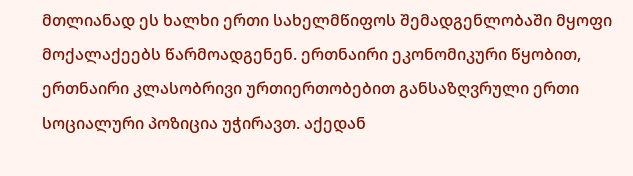მთლიანად ეს ხალხი ერთი სახელმწიფოს შემადგენლობაში მყოფი მოქალაქეებს წარმოადგენენ. ერთნაირი ეკონომიკური წყობით, ერთნაირი კლასობრივი ურთიერთობებით განსაზღვრული ერთი სოციალური პოზიცია უჭირავთ. აქედან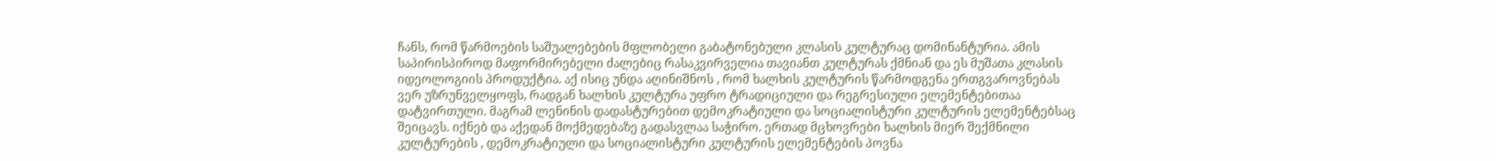ჩანს, რომ წარმოების საშუალებების მფლობელი გაბატონებული კლასის კულტურაც დომინანტურია. ამის საპირისპიროდ მაფორმირებელი ძალებიც რასაკვირველია თავიანთ კულტურას ქმნიან და ეს მუშათა კლასის იდეოლოგიის პროდუქტია. აქ ისიც უნდა აღინიშნოს , რომ ხალხის კულტურის წარმოდგენა ერთგვაროვნებას ვერ უზრუნველყოფს, რადგან ხალხის კულტურა უფრო ტრადიციული და რეგრესიული ელემენტებითაა დატვირთული. მაგრამ ლენინის დადასტურებით დემოკრატიული და სოციალისტური კულტურის ელემენტებსაც შეიცავს. იქნებ და აქედან მოქმედებაზე გადასვლაა საჭირო. ერთად მცხოვრები ხალხის მიერ შექმნილი კულტურების , დემოკრატიული და სოციალისტური კულტურის ელემენტების პოვნა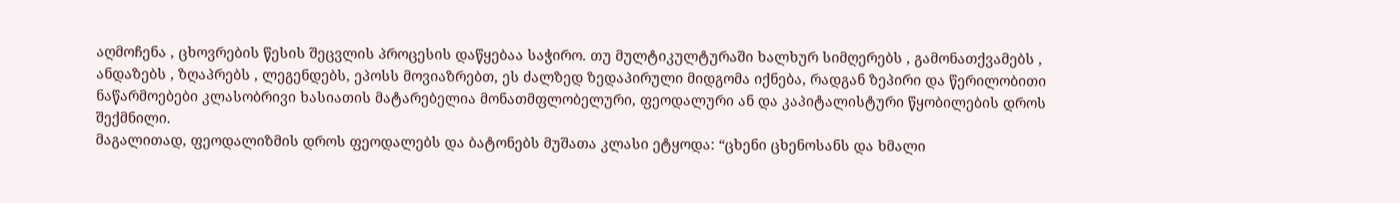აღმოჩენა , ცხოვრების წესის შეცვლის პროცესის დაწყებაა საჭირო. თუ მულტიკულტურაში ხალხურ სიმღერებს , გამონათქვამებს , ანდაზებს , ზღაპრებს , ლეგენდებს, ეპოსს მოვიაზრებთ, ეს ძალზედ ზედაპირული მიდგომა იქნება, რადგან ზეპირი და წერილობითი ნაწარმოებები კლასობრივი ხასიათის მატარებელია მონათმფლობელური, ფეოდალური ან და კაპიტალისტური წყობილების დროს შექმნილი.
მაგალითად, ფეოდალიზმის დროს ფეოდალებს და ბატონებს მუშათა კლასი ეტყოდა: “ცხენი ცხენოსანს და ხმალი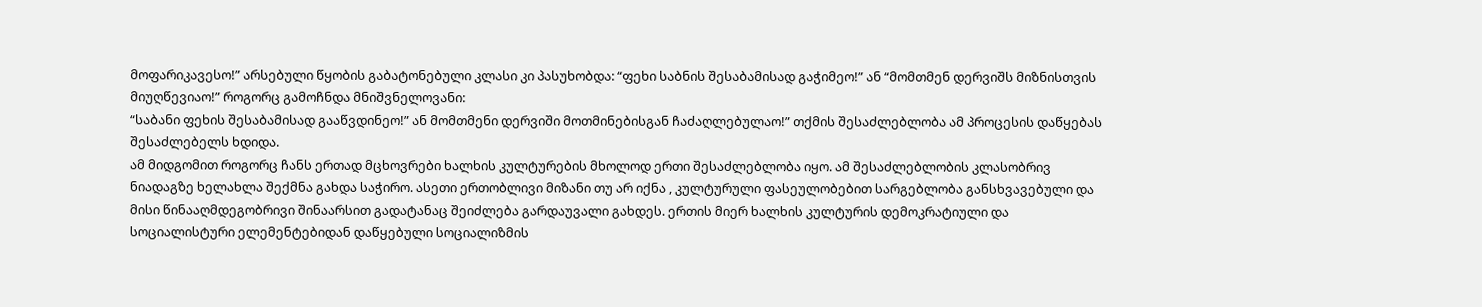მოფარიკავესო!” არსებული წყობის გაბატონებული კლასი კი პასუხობდა: “ფეხი საბნის შესაბამისად გაჭიმეო!” ან “მომთმენ დერვიშს მიზნისთვის მიუღწევიაო!” როგორც გამოჩნდა მნიშვნელოვანი:
“საბანი ფეხის შესაბამისად გააწვდინეო!” ან მომთმენი დერვიში მოთმინებისგან ჩაძაღლებულაო!” თქმის შესაძლებლობა ამ პროცესის დაწყებას შესაძლებელს ხდიდა.
ამ მიდგომით როგორც ჩანს ერთად მცხოვრები ხალხის კულტურების მხოლოდ ერთი შესაძლებლობა იყო. ამ შესაძლებლობის კლასობრივ ნიადაგზე ხელახლა შექმნა გახდა საჭირო. ასეთი ერთობლივი მიზანი თუ არ იქნა , კულტურული ფასეულობებით სარგებლობა განსხვავებული და მისი წინააღმდეგობრივი შინაარსით გადატანაც შეიძლება გარდაუვალი გახდეს. ერთის მიერ ხალხის კულტურის დემოკრატიული და სოციალისტური ელემენტებიდან დაწყებული სოციალიზმის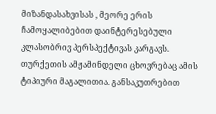მიზანდასახვისას , მეორე ერის ჩამოყალიბებით დაინტერესებული კლასობრივ პერსპექტივას კარგავს. თურქეთის ამჟამინდელი ცხოვრებაც ამის ტიპიური მაგალითია. განსაკუთრებით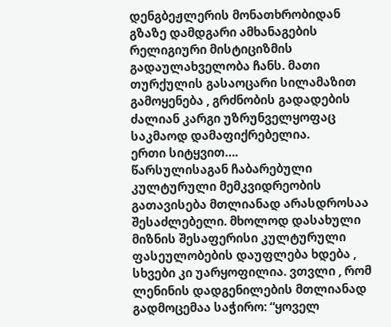დენგბეჟლერის მონათხრობიდან გზაზე დამდგარი ამხანაგების რელიგიური მისტიციზმის გადაულახველობა ჩანს. მათი თურქულის გასაოცარი სილამაზით გამოყენება , გრძნობის გადადების ძალიან კარგი უზრუნველყოფაც საკმაოდ დამაფიქრებელია.
ერთი სიტყვით….
წარსულისაგან ჩაბარებული კულტურული მემკვიდრეობის გათავისება მთლიანად არასდროსაა შესაძლებელი. მხოლოდ დასახული მიზნის შესაფერისი კულტურული ფასეულობების დაუფლება ხდება , სხვები კი უარყოფილია. ვთვლი , რომ ლენინის დადგენილების მთლიანად გადმოცემაა საჭირო: “ყოველ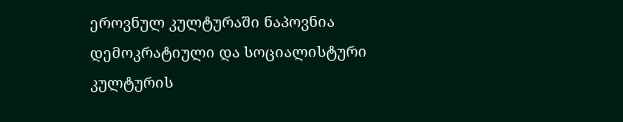ეროვნულ კულტურაში ნაპოვნია დემოკრატიული და სოციალისტური კულტურის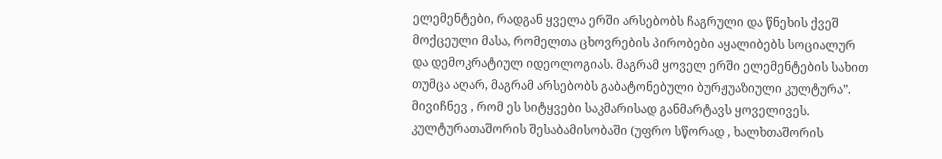ელემენტები, რადგან ყველა ერში არსებობს ჩაგრული და წნეხის ქვეშ მოქცეული მასა, რომელთა ცხოვრების პირობები აყალიბებს სოციალურ და დემოკრატიულ იდეოლოგიას. მაგრამ ყოველ ერში ელემენტების სახით თუმცა აღარ, მაგრამ არსებობს გაბატონებული ბურჟუაზიული კულტურა”. მივიჩნევ , რომ ეს სიტყვები საკმარისად განმარტავს ყოველივეს. კულტურათაშორის შესაბამისობაში (უფრო სწორად , ხალხთაშორის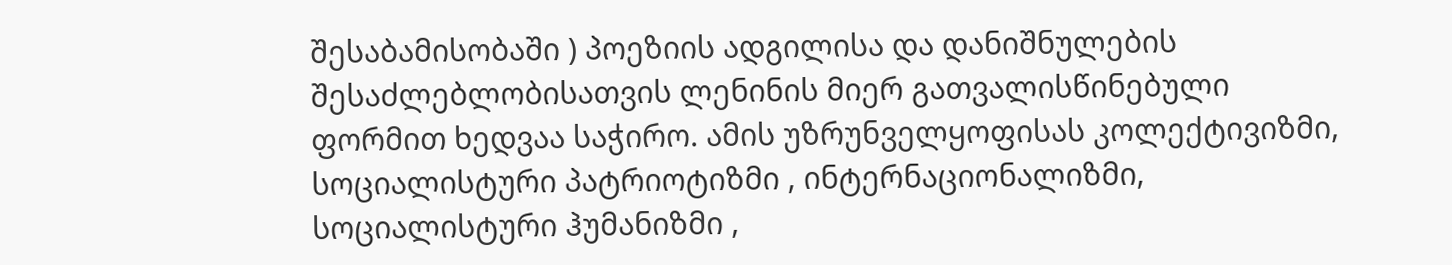შესაბამისობაში ) პოეზიის ადგილისა და დანიშნულების შესაძლებლობისათვის ლენინის მიერ გათვალისწინებული ფორმით ხედვაა საჭირო. ამის უზრუნველყოფისას კოლექტივიზმი, სოციალისტური პატრიოტიზმი , ინტერნაციონალიზმი, სოციალისტური ჰუმანიზმი ,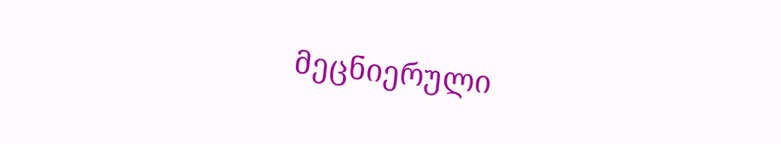მეცნიერული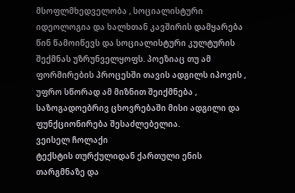მსოფლმხედველობა , სოციალისტური იდეოლოგია და ხალხთან კავშირის დამყარება წინ წამოიწევს და სოციალისტური კულტურის შექმნას უზრუნველყოფს. პოეზიაც თუ ამ ფორმირების პროცესში თავის ადგილს იპოვის , უფრო სწორად ამ მიზნით შეიქმნება , საზოგადოებრივ ცხოვრებაში მისი ადგილი და ფუნქციონირება შესაძლებელია.
ვეისელ ჩოლაქი
ტექსტის თურქულიდან ქართული ენის
თარგმნაზე და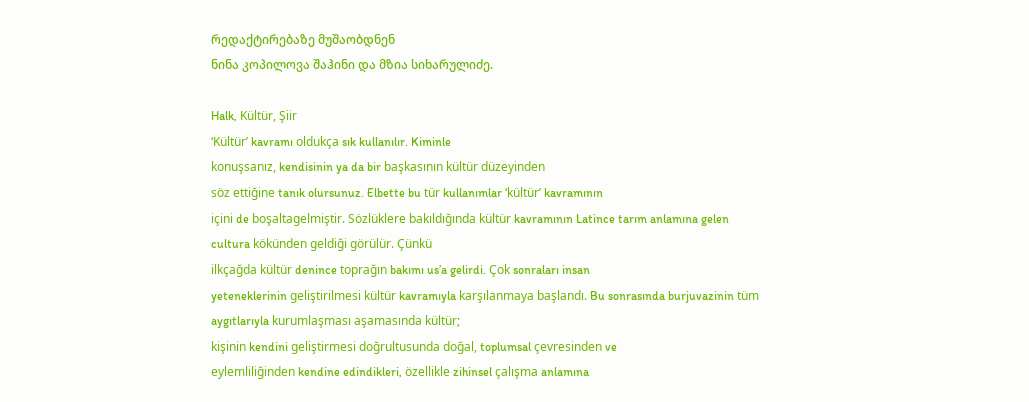რედაქტირებაზე მუშაობდნენ
ნინა კოპილოვა შაჰინი და მზია სიხარულიძე.

Halk, Kültür, Şiir
‘Kültür’ kavramı oldukça sık kullanılır. Kiminle
konuşsanız, kendisinin ya da bir başkasının kültür düzeyinden
söz ettiğine tanık olursunuz. Elbette bu tür kullanımlar ‘kültür’ kavramının
içini de boşaltagelmiştir. Sözlüklere bakıldığında kültür kavramının Latince tarım anlamına gelen
cultura kökünden geldiği görülür. Çünkü
ilkçağda kültür denince toprağın bakımı us’a gelirdi. Çok sonraları insan
yeteneklerinin geliştirilmesi kültür kavramıyla karşılanmaya başlandı. Bu sonrasında burjuvazinin tüm aygıtlarıyla kurumlaşması aşamasında kültür;
kişinin kendini geliştirmesi doğrultusunda doğal, toplumsal çevresinden ve
eylemliliğinden kendine edindikleri, özellikle zihinsel çalışma anlamına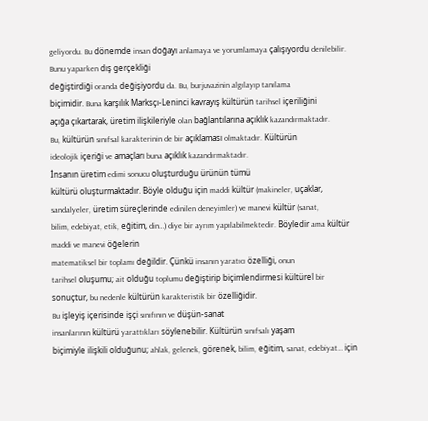geliyordu. Bu dönemde insan doğayı anlamaya ve yorumlamaya çalışıyordu denilebilir.
Bunu yaparken dış gerçekliği
değiştirdiği oranda değişiyordu da. Bu, burjuvazinin algılayıp tanılama
biçimidir. Buna karşılık Marksçı-Leninci kavrayış kültürün tarihsel içeriliğini
açığa çıkartarak, üretim ilişkileriyle olan bağlantılarına açıklık kazandırmaktadır.
Bu, kültürün sınıfsal karakterinin de bir açıklaması olmaktadır. Kültürün
ideolojik içeriği ve amaçları buna açıklık kazandırmaktadır.
İnsanın üretim edimi sonucu oluşturduğu ürünün tümü
kültürü oluşturmaktadır. Böyle olduğu için maddi kültür (makineler, uçaklar,
sandalyeler, üretim süreçlerinde edinilen deneyimler) ve manevi kültür (sanat,
bilim, edebiyat, etik, eğitim, din…) diye bir ayrım yapılabilmektedir. Böyledir ama kültür maddi ve manevi öğelerin
matematiksel bir toplamı değildir. Çünkü insanın yaratıcı özelliği, onun
tarihsel oluşumu; ait olduğu toplumu değiştirip biçimlendirmesi kültürel bir
sonuçtur, bu nedenle kültürün karakteristik bir özelliğidir.
Bu işleyiş içerisinde işçi sınıfının ve düşün-sanat
insanlarının kültürü yarattıkları söylenebilir. Kültürün sınıfsalı yaşam
biçimiyle ilişkili olduğunu; ahlak, gelenek, görenek, bilim, eğitim, sanat, edebiyat… için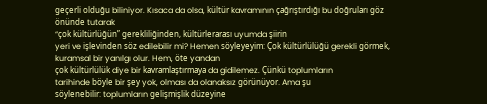geçerli olduğu biliniyor. Kısaca da olsa, kültür kavramının çağrıştırdığı bu doğruları göz önünde tutarak
“çok kültürlüğün” gerekliliğinden, kültürlerarası uyumda şiirin
yeri ve işlevinden söz edilebilir mi? Hemen söyleyeyim: Çok kültürlülüğü gerekli görmek, kuramsal bir yanılgı olur. Hem, öte yandan
çok kültürlülük diye bir kavramlaştırmaya da gidilemez. Çünkü toplumların
tarihinde böyle bir şey yok, olması da olanaksız görünüyor. Ama şu
söylenebilir: toplumların gelişmişlik düzeyine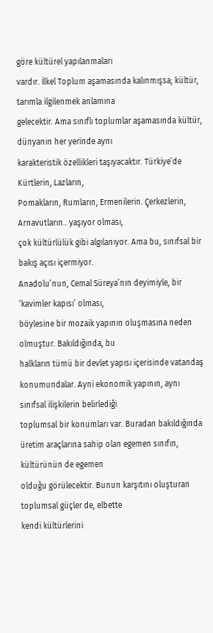göre kültürel yapılanmaları
vardır. İlkel Toplum aşamasında kalınmışsa; kültür, tarımla ilgilenmek anlamına
gelecektir. Ama sınıflı toplumlar aşamasında kültür, dünyanın her yerinde aynı
karakteristik özellikleri taşıyacaktır. Türkiye’de Kürtlerin, Lazların,
Pomakların, Rumların, Ermenilerin. Çerkezlerin, Arnavutların.. yaşıyor olması,
çok kültürlülük gibi algılanıyor. Ama bu, sınıfsal bir bakış açısı içermiyor.
Anadolu’nun, Cemal Süreya’nın deyimiyle, bir ‘kavimler kapısı’ olması,
böylesine bir mozaik yapının oluşmasına neden olmuştur. Bakıldığında, bu
halkların tümü bir devlet yapısı içerisinde vatandaş konumundalar. Ayni ekonomik yapının, aynı sınıfsal ilişkilerin belirlediği
toplumsal bir konumları var. Buradan bakıldığında üretim araçlarına sahip olan egemen sınıfın, kültürünün de egemen
olduğu görülecektir. Bunun karşıtını oluşturan toplumsal güçler de, elbette
kendi kültürlerini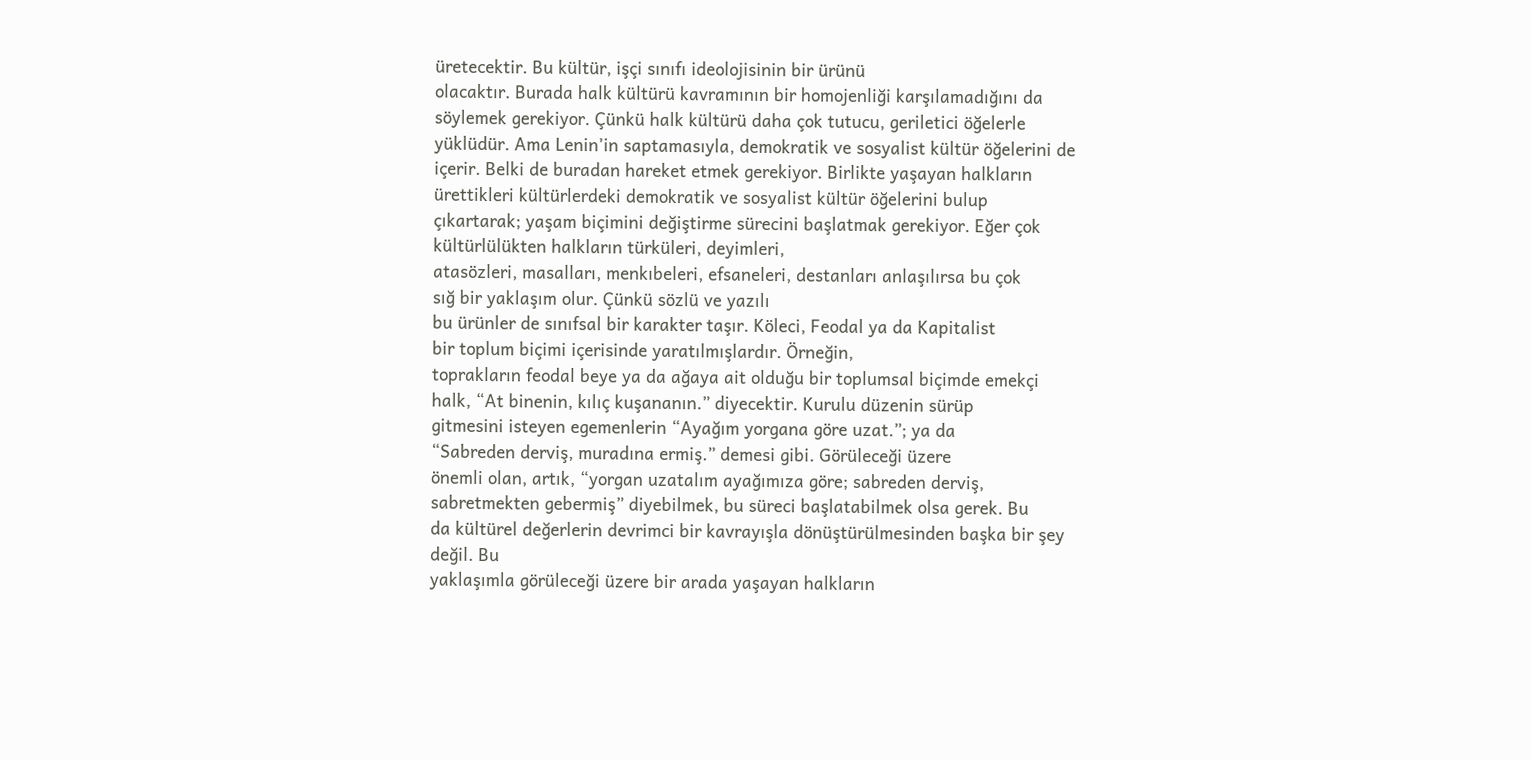üretecektir. Bu kültür, işçi sınıfı ideolojisinin bir ürünü
olacaktır. Burada halk kültürü kavramının bir homojenliği karşılamadığını da
söylemek gerekiyor. Çünkü halk kültürü daha çok tutucu, geriletici öğelerle
yüklüdür. Ama Lenin’in saptamasıyla, demokratik ve sosyalist kültür öğelerini de
içerir. Belki de buradan hareket etmek gerekiyor. Birlikte yaşayan halkların
ürettikleri kültürlerdeki demokratik ve sosyalist kültür öğelerini bulup
çıkartarak; yaşam biçimini değiştirme sürecini başlatmak gerekiyor. Eğer çok
kültürlülükten halkların türküleri, deyimleri,
atasözleri, masalları, menkıbeleri, efsaneleri, destanları anlaşılırsa bu çok
sığ bir yaklaşım olur. Çünkü sözlü ve yazılı
bu ürünler de sınıfsal bir karakter taşır. Köleci, Feodal ya da Kapitalist
bir toplum biçimi içerisinde yaratılmışlardır. Örneğin,
toprakların feodal beye ya da ağaya ait olduğu bir toplumsal biçimde emekçi
halk, “At binenin, kılıç kuşananın.” diyecektir. Kurulu düzenin sürüp
gitmesini isteyen egemenlerin “Ayağım yorgana göre uzat.”; ya da
“Sabreden derviş, muradına ermiş.” demesi gibi. Görüleceği üzere
önemli olan, artık, “yorgan uzatalım ayağımıza göre; sabreden derviş,
sabretmekten gebermiş” diyebilmek, bu süreci başlatabilmek olsa gerek. Bu
da kültürel değerlerin devrimci bir kavrayışla dönüştürülmesinden başka bir şey
değil. Bu
yaklaşımla görüleceği üzere bir arada yaşayan halkların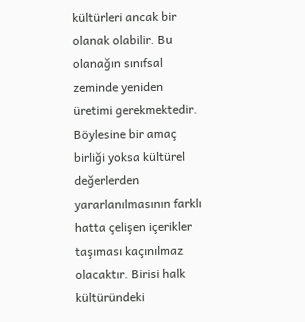kültürleri ancak bir
olanak olabilir. Bu olanağın sınıfsal zeminde yeniden üretimi gerekmektedir.
Böylesine bir amaç birliği yoksa kültürel değerlerden yararlanılmasının farklı
hatta çelişen içerikler taşıması kaçınılmaz olacaktır. Birisi halk kültüründeki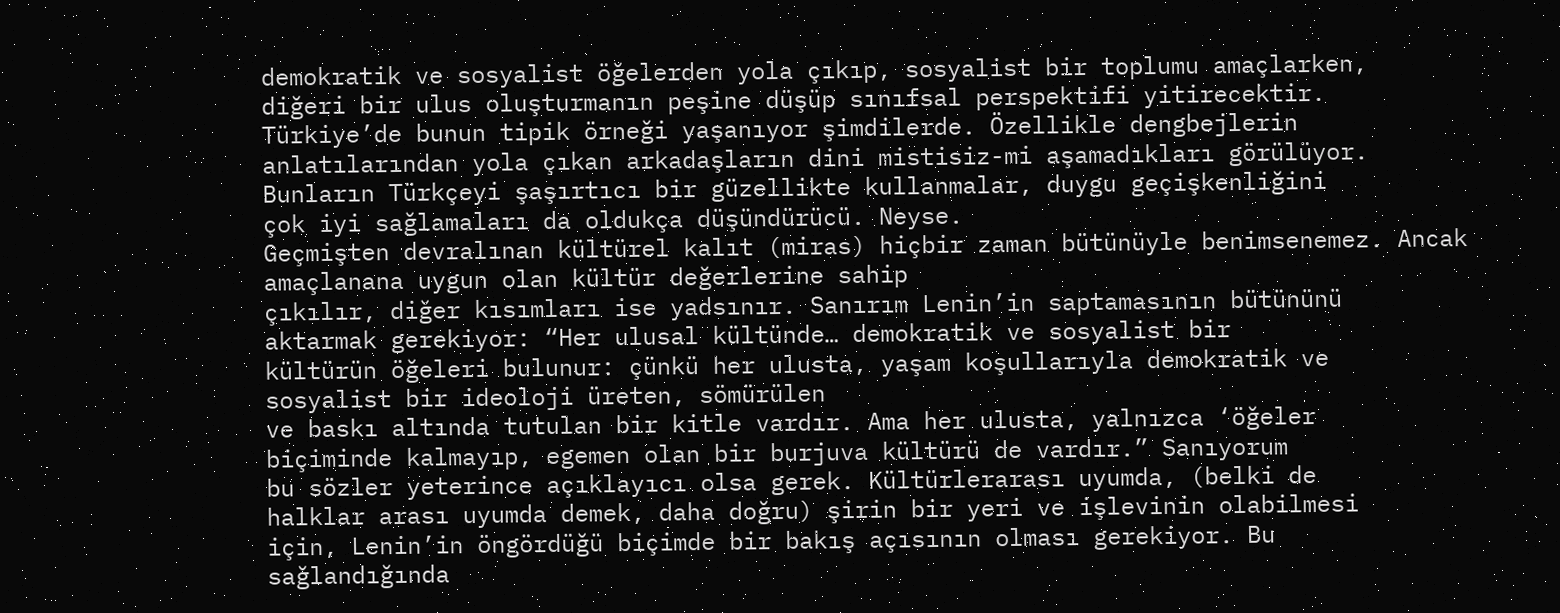demokratik ve sosyalist öğelerden yola çıkıp, sosyalist bir toplumu amaçlarken,
diğeri bir ulus oluşturmanın peşine düşüp sınıfsal perspektifi yitirecektir.
Türkiye’de bunun tipik örneği yaşanıyor şimdilerde. Özellikle dengbejlerin
anlatılarından yola çıkan arkadaşların dini mistisiz-mi aşamadıkları görülüyor.
Bunların Türkçeyi şaşırtıcı bir güzellikte kullanmalar, duygu geçişkenliğini
çok iyi sağlamaları da oldukça düşündürücü. Neyse.
Geçmişten devralınan kültürel kalıt (miras) hiçbir zaman bütünüyle benimsenemez. Ancak amaçlanana uygun olan kültür değerlerine sahip
çıkılır, diğer kısımları ise yadsınır. Sanırım Lenin’in saptamasının bütününü
aktarmak gerekiyor: “Her ulusal kültünde… demokratik ve sosyalist bir
kültürün öğeleri bulunur: çünkü her ulusta, yaşam koşullarıyla demokratik ve
sosyalist bir ideoloji üreten, sömürülen
ve baskı altında tutulan bir kitle vardır. Ama her ulusta, yalnızca ‘öğeler
biçiminde kalmayıp, egemen olan bir burjuva kültürü de vardır.” Sanıyorum
bu sözler yeterince açıklayıcı olsa gerek. Kültürlerarası uyumda, (belki de
halklar arası uyumda demek, daha doğru) şirin bir yeri ve işlevinin olabilmesi
için, Lenin’in öngördüğü biçimde bir bakış açısının olması gerekiyor. Bu
sağlandığında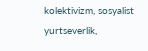kolektivizm, sosyalist yurtseverlik,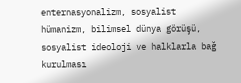enternasyonalizm, sosyalist
hümanizm, bilimsel dünya görüşü, sosyalist ideoloji ve halklarla bağ kurulması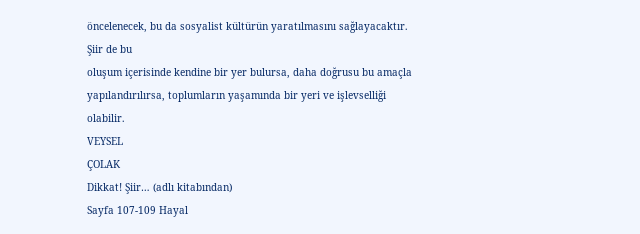öncelenecek, bu da sosyalist kültürün yaratılmasını sağlayacaktır. Şiir de bu
oluşum içerisinde kendine bir yer bulursa, daha doğrusu bu amaçla
yapılandırılırsa, toplumların yaşamında bir yeri ve işlevselliği olabilir.
VEYSEL
ÇOLAK
Dikkat! Şiir… (adlı kitabından)
Sayfa 107-109 Hayal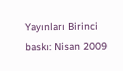Yayınları Birinci baskı: Nisan 2009